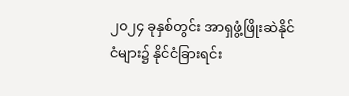၂၀၂၄ ခုနှစ်တွင်း အာရှဖွံ့ဖြိုးဆဲနိုင်ငံများ၌ နိုင်ငံခြားရင်း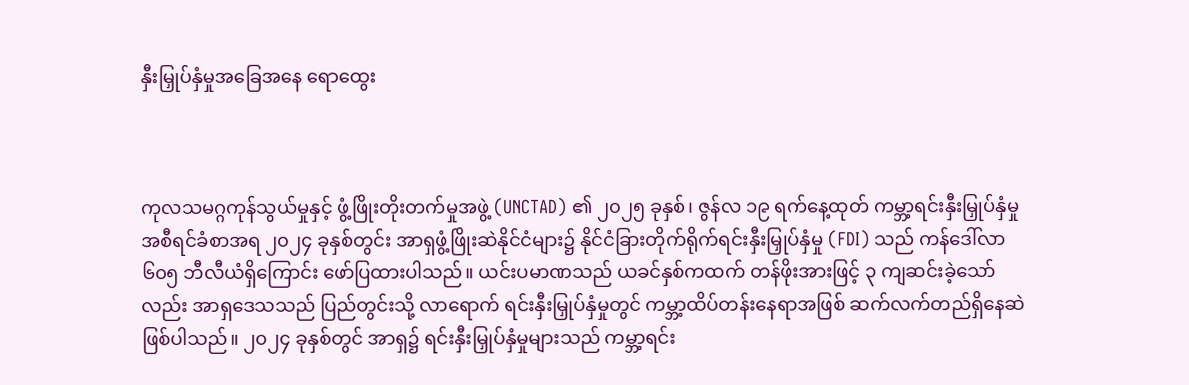နှီးမြှုပ်နှံမှုအခြေအနေ ရောထွေး



ကုလသမဂ္ဂကုန်သွယ်မှုနှင့် ဖွံ့ဖြိုးတိုးတက်မှုအဖွဲ့ (UNCTAD) ၏ ၂၀၂၅ ခုနှစ်၊ ဇွန်လ ၁၉ ရက်နေ့ထုတ် ကမ္ဘာ့ရင်းနှီးမြှုပ်နှံမှု အစီရင်ခံစာအရ ၂၀၂၄ ခုနှစ်တွင်း အာရှဖွံ့ဖြိုးဆဲနိုင်ငံများ၌ နိုင်ငံခြားတိုက်ရိုက်ရင်းနှီးမြှုပ်နှံမှု (FDI) သည် ကန်ဒေါ်လာ ၆၀၅ ဘီလီယံရှိကြောင်း ဖော်ပြထားပါသည်။ ယင်းပမာဏသည် ယခင်နှစ်ကထက် တန်ဖိုးအားဖြင့် ၃ ကျဆင်းခဲ့သော်လည်း အာရှဒေသသည် ပြည်တွင်းသို့ လာရောက် ရင်းနှီးမြှုပ်နှံမှုတွင် ကမ္ဘာ့ထိပ်တန်းနေရာအဖြစ် ဆက်လက်တည်ရှိနေဆဲဖြစ်ပါသည်။ ၂၀၂၄ ခုနှစ်တွင် အာရှ၌ ရင်းနှီးမြှုပ်နှံမှုများသည် ကမ္ဘာ့ရင်း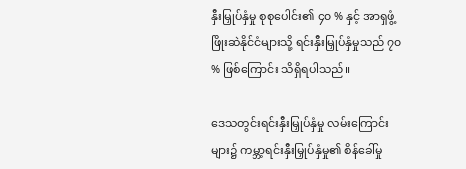နှီးမြှုပ်နှံမှု စုစုပေါင်း၏ ၄၀ % နှင့် အာရှဖွံ့ဖြိုးဆဲနိုင်ငံများသို့ ရင်းနှီးမြှုပ်နှံမှုသည် ၇၀ % ဖြစ်ကြောင်း သိရှိရပါသည်။

ဒေသတွင်းရင်းနှီးမြှုပ်နှံမှု လမ်းကြောင်းများ၌ ကမ္ဘာ့ရင်းနှီးမြှုပ်နှံမှု၏ စိန်ခေါ်မှု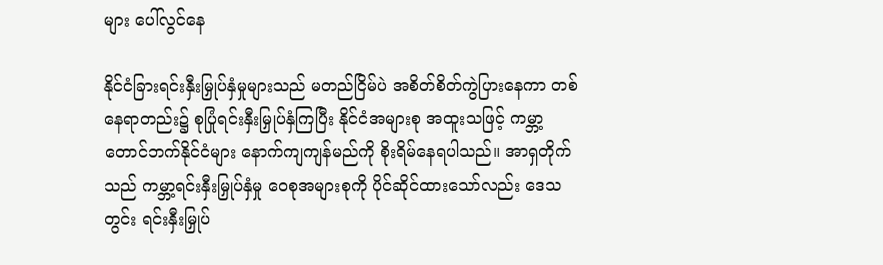များ ပေါ်လွင်နေ

နိုင်ငံခြားရင်းနှီးမြှုပ်နှံမှုများသည် မတည်ငြိမ်ပဲ အစိတ်စိတ်ကွဲပြားနေကာ တစ်နေရာတည်း၌ စုပြုံရင်းနှီးမြှုပ်နှံကြပြီး နိုင်ငံအများစု အထူးသဖြင့် ကမ္ဘာ့တောင်ဘက်နိုင်ငံများ နောက်ကျကျန်မည်ကို စိုးရိမ်နေရပါသည်။ အာရှတိုက်သည် ကမ္ဘာ့ရင်းနှီးမြှုပ်နှံမှု ဝေစုအများစုကို ပိုင်ဆိုင်ထားသော်လည်း ဒေသတွင်း ရင်းနှီးမြှုပ်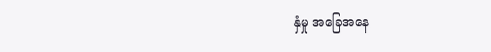နှံမှု အခြေအနေ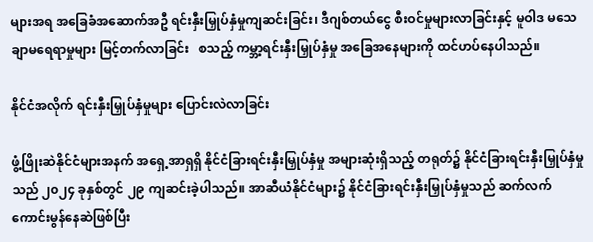များအရ အခြေခံအဆောက်အဦ ရင်းနှီးမြှုပ်နှံမှုကျဆင်းခြင်း၊ ဒီဂျစ်တယ်ငွေ စီးဝင်မှုများလာခြင်းနှင့် မူဝါဒ မသေချာမရေရာမှုများ မြင့်တက်လာခြင်း   စသည့် ကမ္ဘာ့ရင်းနှီးမြှုပ်နှံမှု အခြေအနေများကို ထင်ဟပ်နေပါသည်။

နိုင်ငံအလိုက် ရင်းနှီးမြှုပ်နှံမှုများ ပြောင်းလဲလာခြင်း

ဖွံ့ဖြိုးဆဲနိုင်ငံများအနက် အရှေ့အာရှရှိ နိုင်ငံခြားရင်းနှီးမြှုပ်နှံမှု အများဆုံးရှိသည့် တရုတ်၌ နိုင်ငံခြားရင်းနှီးမြှုပ်နှံမှုသည် ၂၀၂၄ ခုနှစ်တွင် ၂၉ ကျဆင်းခဲ့ပါသည်။ အာဆီယံနိုင်ငံများ၌ နိုင်ငံခြားရင်းနှီးမြှုပ်နှံမှုသည် ဆက်လက်ကောင်းမွန်နေဆဲဖြစ်ပြီး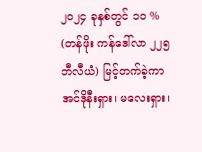၂၀၂၄ ခုနှစ်တွင် ၁၀ % (တန်ဖိုး ကန်ဒေါ်လာ ၂၂၅ ဘီလီယံ) မြင့်တက်ခဲ့ကာ အင်ဒိုနီးရှား၊ မလေးရှား၊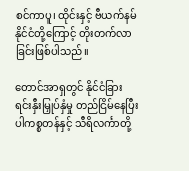စင်ကာပူ၊ ထိုင်းနှင့် ဗီယက်နမ်နိုင်ငံတို့ကြောင့် တိုးတက်လာခြင်းဖြစ်ပါသည်။

တောင်အာရှတွင် နိုင်ငံခြားရင်းနှီးမြှုပ်နှံမှု တည်ငြိမ်နေပြီး ပါကစ္စတန်နှင့် သီရိလင်္ကာတို့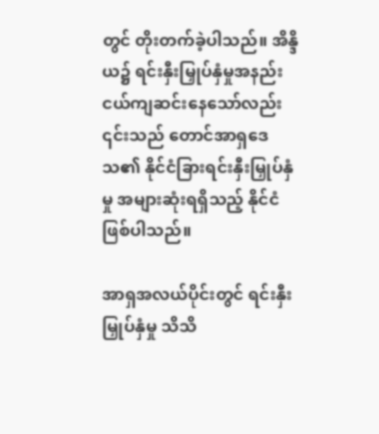တွင် တိုးတက်ခဲ့ပါသည်။ အိန္ဒိယ၌ ရင်းနှီးမြှုပ်နှံမှုအနည်းငယ်ကျဆင်းနေသော်လည်း ၎င်းသည် တောင်အာရှဒေသ၏ နိုင်ငံခြားရင်းနှီးမြှုပ်နှံမှု အများဆုံးရရှိသည့် နိုင်ငံဖြစ်ပါသည်။

အာရှအလယ်ပိုင်းတွင် ရင်းနှီးမြှုပ်နှံမှု သိသိ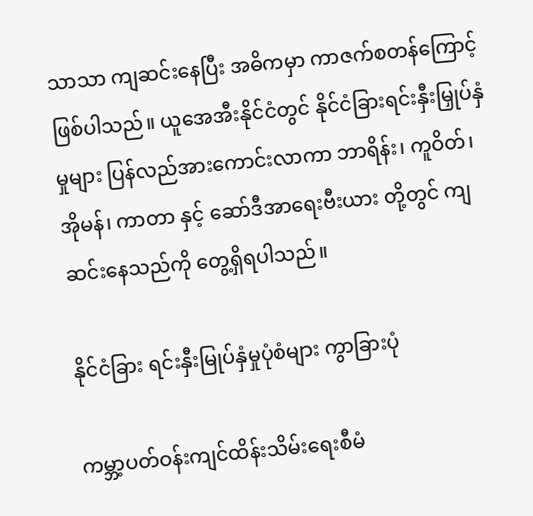သာသာ ကျဆင်းနေပြီး အဓိကမှာ ကာဇက်စတန်ကြောင့် ဖြစ်ပါသည်။ ယူအေအီးနိုင်ငံတွင် နိုင်ငံခြားရင်းနှီးမြှုပ်နှံမှုများ ပြန်လည်အားကောင်းလာကာ ဘာရိန်း၊ ကူဝိတ်၊ အိုမန်၊ ကာတာ နှင့် ဆော်ဒီအာရေးဗီးယား တို့တွင် ကျဆင်းနေသည်ကို တွေ့ရှိရပါသည်။

နိုင်ငံခြား ရင်းနှီးမြုပ်နှံမှုပုံစံများ ကွာခြားပုံ

ကမ္ဘာ့ပတ်ဝန်းကျင်ထိန်းသိမ်းရေးစီမံ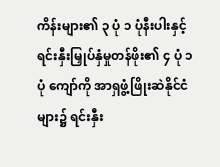ကိန်းများ၏ ၃ ပုံ ၁ ပုံနီးပါးနှင့် ရင်းနှီးမြှုပ်နှံမှုတန်ဖိုး၏ ၄ ပုံ ၁ ပုံ ကျော်ကို အာရှဖွံ့ဖြိုးဆဲနိုင်ငံများ၌ ရင်းနှီး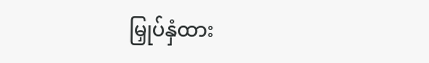မြှုပ်နှံထား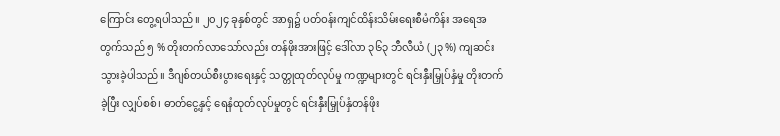ကြောင်း တွေ့ရပါသည်။ ၂၀၂၄ ခုနှစ်တွင် အာရှ၌ ပတ်ဝန်းကျင်ထိန်းသိမ်းရေးစီမံကိန်း အရေအတွက်သည် ၅ % တိုးတက်လာသော်လည်း တန်ဖိုးအားဖြင့် ဒေါ်လာ ၃၆၃ ဘီလီယံ (၂၃ %) ကျဆင်းသွားခဲ့ပါသည်။ ဒီဂျစ်တယ်စီးပွားရေးနှင့် သတ္တုထုတ်လုပ်မှု ကဏ္ဍများတွင် ရင်းနှီးမြှုပ်နှံမှု တိုးတက်ခဲ့ပြီး လျှပ်စစ်၊ ဓာတ်ငွေ့နှင့် ရေနံထုတ်လုပ်မှုတွင် ရင်းနှီးမြှုပ်နှံတန်ဖိုး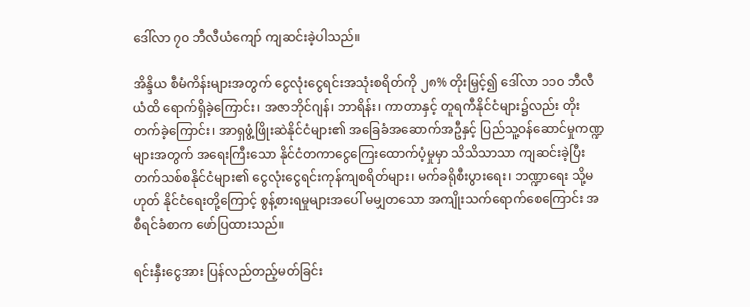ဒေါ်လာ ၇၀ ဘီလီယံကျော် ကျဆင်းခဲ့ပါသည်။

အိန္ဒိယ စီမံကိန်းများအတွက် ငွေလုံးငွေရင်းအသုံးစရိတ်ကို ၂၈% တိုးမြှင့်၍ ဒေါ်လာ ၁၁၀ ဘီလီယံထိ ရောက်ရှိခဲ့ကြောင်း၊ အဇာဘိုင်ဂျန်၊ ဘာရိန်း၊ ကာတာနှင့် တူရကီနိုင်ငံများ၌လည်း တိုးတက်ခဲ့ကြောင်း၊ အာရှဖွံ့ဖြိုးဆဲနိုင်ငံများ၏ အခြေခံအဆောက်အဦနှင့် ပြည်သူ့ဝန်ဆောင်မှုကဏ္ဍများအတွက် အရေးကြီးသော နိုင်ငံတကာငွေကြေးထောက်ပံ့မှုမှာ သိသိသာသာ ကျဆင်းခဲ့ပြီး တက်သစ်စနိုင်ငံများ၏ ငွေလုံးငွေရင်းကုန်ကျစရိတ်များ၊ မက်ခရိုစီးပွားရေး၊ ဘဏ္ဍာရေး သို့မဟုတ် နိုင်ငံရေးတို့ကြောင့် စွန့်စားရမှုများအပေါ် မမျှတသော အကျိုးသက်ရောက်စေကြောင်း အစီရင်ခံစာက ဖော်ပြထားသည်။

ရင်းနှီးငွေအား ပြန်လည်တည့်မတ်ခြင်း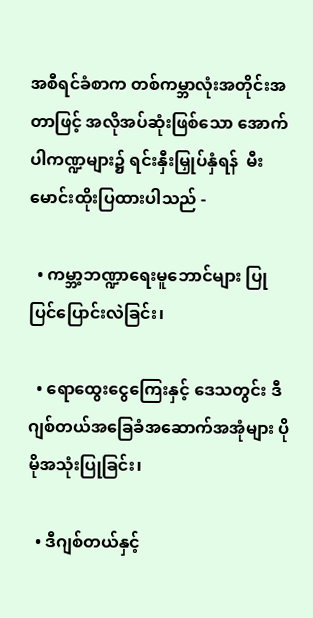အစီရင်ခံစာက တစ်ကမ္ဘာလုံးအတိုင်းအတာဖြင့် အလိုအပ်ဆုံးဖြစ်သော အောက်ပါကဏ္ဍများ၌ ရင်းနှီးမြှုပ်နှံရန်  မီးမောင်းထိုးပြထားပါသည် -

  • ကမ္ဘာ့ဘဏ္ဍာရေးမူဘောင်များ ပြုပြင်ပြောင်းလဲခြင်း၊

  • ရောထွေးငွေကြေးနှင့် ဒေသတွင်း ဒီဂျစ်တယ်အခြေခံအဆောက်အအုံများ ပိုမိုအသုံးပြုခြင်း၊

  • ဒီဂျစ်တယ်နှင့်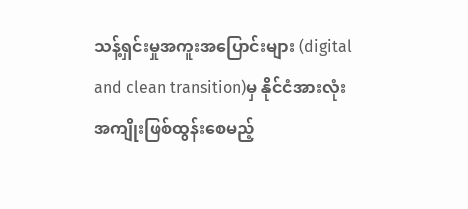သန့်ရှင်းမှုအကူးအပြောင်းများ (digital and clean transition)မှ နိုင်ငံအားလုံး အကျိုးဖြစ်ထွန်းစေမည့်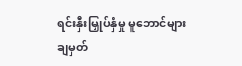ရင်းနှီးမြှုပ်နှံမှု မူဘောင်များ ချမှတ်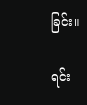ခြင်း။

ရင်း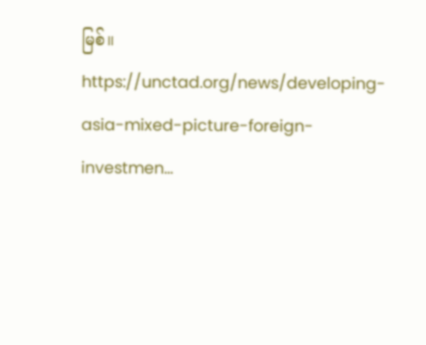မြစ်။        https://unctad.org/news/developing-asia-mixed-picture-foreign-investmen…